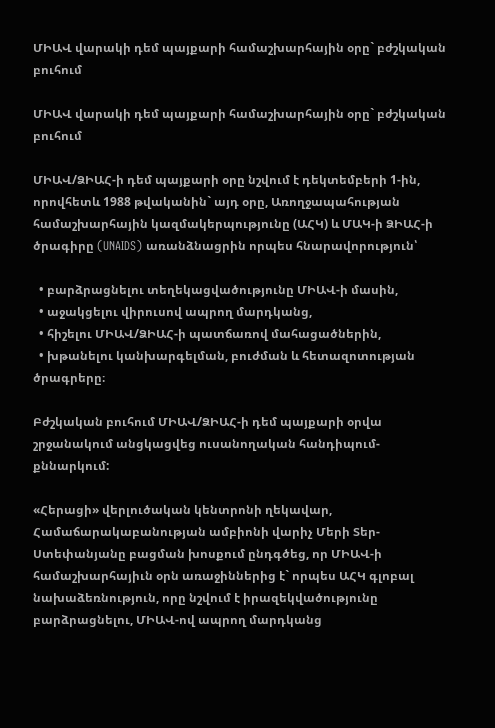ՄԻԱՎ վարակի դեմ պայքարի համաշխարհային օրը` բժշկական բուհում

ՄԻԱՎ վարակի դեմ պայքարի համաշխարհային օրը` բժշկական բուհում

ՄԻԱՎ/ՁԻԱՀ-ի դեմ պայքարի օրը նշվում է դեկտեմբերի 1-ին, որովհետև 1988 թվականին` այդ օրը, Առողջապահության համաշխարհային կազմակերպությունը (ԱՀԿ) և ՄԱԿ-ի ՁԻԱՀ-ի ծրագիրը (UNAIDS) առանձնացրին որպես հնարավորություն՝

  • բարձրացնելու տեղեկացվածությունը ՄԻԱՎ-ի մասին,
  • աջակցելու վիրուսով ապրող մարդկանց,
  • հիշելու ՄԻԱՎ/ՁԻԱՀ-ի պատճառով մահացածներին,
  • խթանելու կանխարգելման, բուժման և հետազոտության ծրագրերը։

Բժշկական բուհում ՄԻԱՎ/ՁԻԱՀ-ի դեմ պայքարի օրվա շրջանակում անցկացվեց ուսանողական հանդիպում-քննարկում:

«Հերացի» վերլուծական կենտրոնի ղեկավար, Համաճարակաբանության ամբիոնի վարիչ Մերի Տեր-Ստեփանյանը բացման խոսքում ընդգծեց, որ ՄԻԱՎ-ի համաշխարհայիւն օրն առաջիններից է` որպես ԱՀԿ գլոբալ նախաձեռնություն, որը նշվում է իրազեկվածությունը բարձրացնելու, ՄԻԱՎ-ով ապրող մարդկանց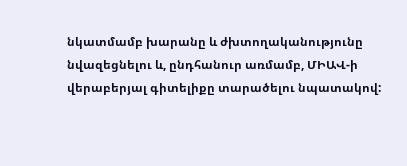նկատմամբ խարանը և ժխտողականությունը նվազեցնելու և, ընդհանուր առմամբ, ՄԻԱՎ-ի վերաբերյալ գիտելիքը տարածելու նպատակով: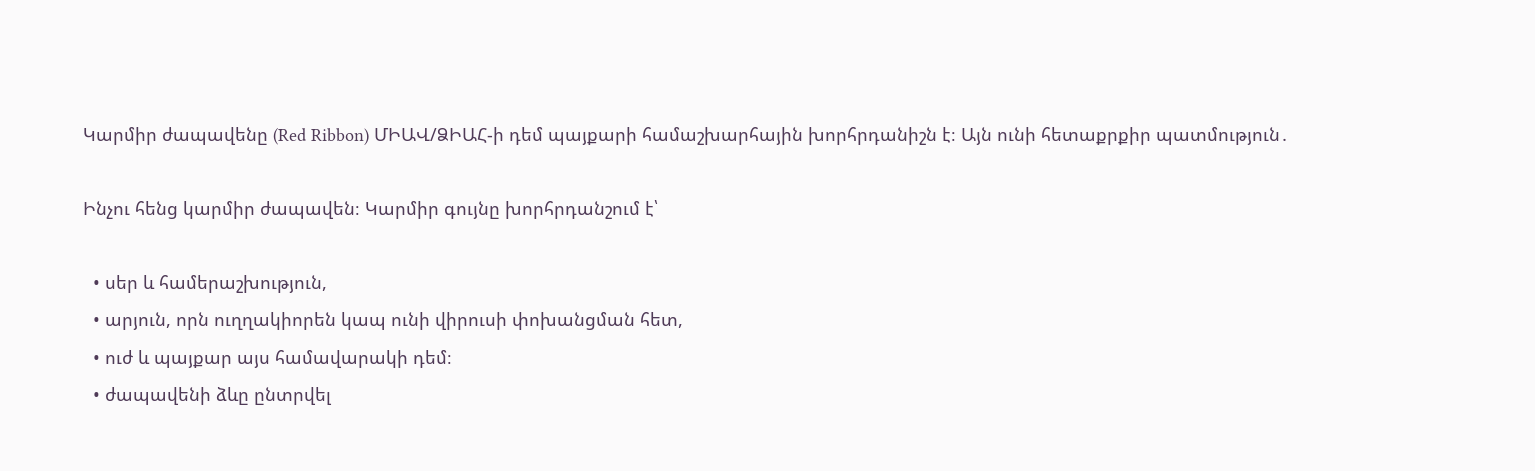Կարմիր ժապավենը (Red Ribbon) ՄԻԱՎ/ՁԻԱՀ-ի դեմ պայքարի համաշխարհային խորհրդանիշն է։ Այն ունի հետաքրքիր պատմություն․

Ինչու հենց կարմիր ժապավեն։ Կարմիր գույնը խորհրդանշում է՝

  • սեր և համերաշխություն,
  • արյուն, որն ուղղակիորեն կապ ունի վիրուսի փոխանցման հետ,
  • ուժ և պայքար այս համավարակի դեմ։
  • ժապավենի ձևը ընտրվել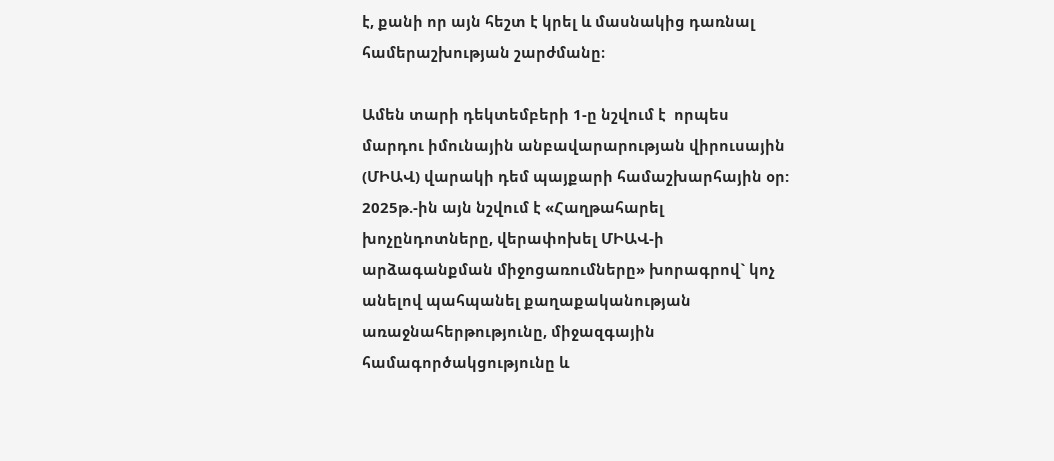է, քանի որ այն հեշտ է կրել և մասնակից դառնալ համերաշխության շարժմանը։

Ամեն տարի դեկտեմբերի 1-ը նշվում է  որպես մարդու իմունային անբավարարության վիրուսային (ՄԻԱՎ) վարակի դեմ պայքարի համաշխարհային օր:  2025թ.-ին այն նշվում է «Հաղթահարել խոչընդոտները, վերափոխել ՄԻԱՎ-ի արձագանքման միջոցառումները» խորագրով` կոչ անելով պահպանել քաղաքականության առաջնահերթությունը, միջազգային համագործակցությունը և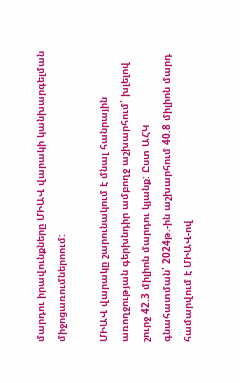մարդու իրավունքները ՄԻԱՎ վարակի կանխարգելման միջոցառումներոում:

ՄԻԱՎ վարակը շարունակում է մնալ հանրային առողջության գերխնդիր ամբողջ աշխարհում՝ խլելով շուրջ 42.3 միլիոն մարդու կյանք: Ըստ ԱՀԿ գնահատման՝ 2024թ.-ին աշխարհում 40.8 միլիոն մարդ համարվում է ՄԻԱՎ-ով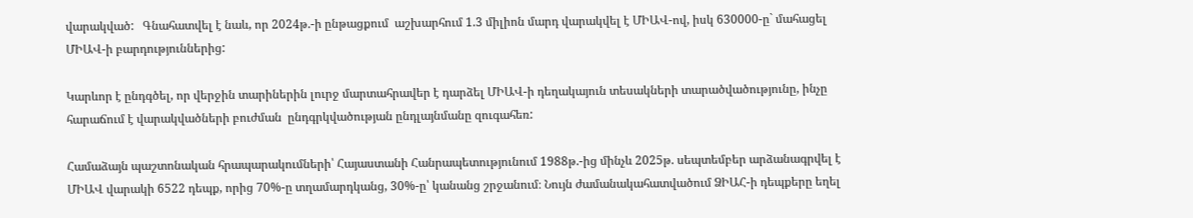վարակված:   Գնահատվել է նաև, որ 2024թ.-ի ընթացքում  աշխարհում 1.3 միլիոն մարդ վարակվել է ՄԻԱՎ-ով, իսկ 630000-ը` մահացել  ՄԻԱՎ-ի բարդություններից:

Կարևոր է ընդգծել, որ վերջին տարիներին լուրջ մարտահրավեր է դարձել ՄԻԱՎ-ի դեղակայուն տեսակների տարածվածությունը, ինչը հարաճում է վարակվածների բուժման  ընդգրկվածության ընդլայնմանը զուգահեռ:

Համաձայն պաշտոնական հրապարակումների՝ Հայաստանի Հանրապետությունում 1988թ.-ից մինչև 2025թ. սեպտեմբեր արձանագրվել է ՄԻԱՎ վարակի 6522 դեպք, որից 70%-ը տղամարդկանց, 30%-ը՝ կանանց շրջանում։ Նույն ժամանակահատվածում ՁԻԱՀ-ի դեպքերը եղել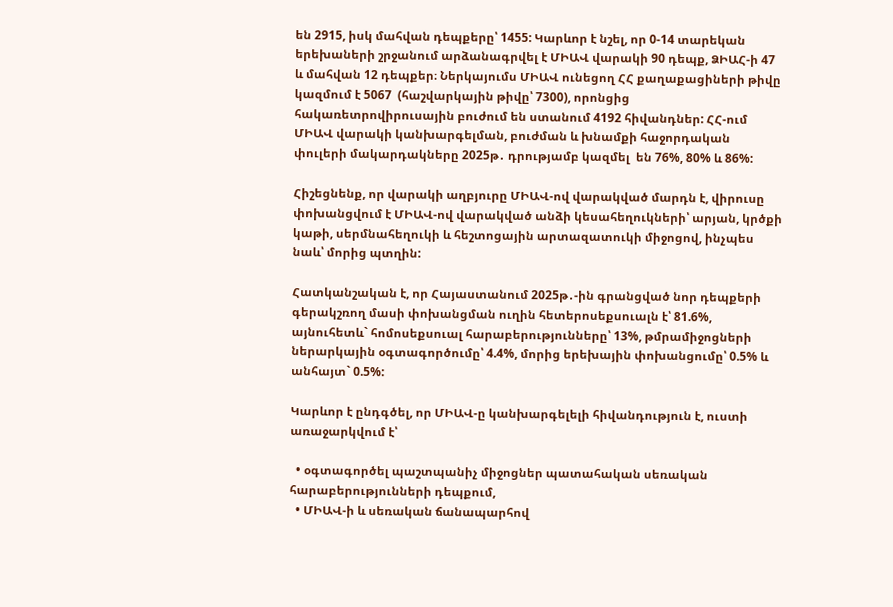են 2915, իսկ մահվան դեպքերը՝ 1455: Կարևոր է նշել, որ 0-14 տարեկան երեխաների շրջանում արձանագրվել է ՄԻԱՎ վարակի 90 դեպք, ՁԻԱՀ-ի 47  և մահվան 12 դեպքեր։ Ներկայումս ՄԻԱՎ ունեցող ՀՀ քաղաքացիների թիվը կազմում է 5067  (հաշվարկային թիվը՝ 7300), որոնցից հակառետրովիրուսային բուժում են ստանում 4192 հիվանդներ: ՀՀ-ում ՄԻԱՎ վարակի կանխարգելման, բուժման և խնամքի հաջորդական փուլերի մակարդակները 2025թ․ դրությամբ կազմել  են 76%, 80% և 86%:

Հիշեցնենք, որ վարակի աղբյուրը ՄԻԱՎ-ով վարակված մարդն է, վիրուսը փոխանցվում է ՄԻԱՎ-ով վարակված անձի կեսահեղուկների՝ արյան, կրծքի կաթի, սերմնահեղուկի և հեշտոցային արտազատուկի միջոցով, ինչպես նաև՝ մորից պտղին:

Հատկանշական է, որ Հայաստանում 2025թ․-ին գրանցված նոր դեպքերի գերակշռող մասի փոխանցման ուղին հետերոսեքսուալն է՝ 81.6%, այնուհետև` հոմոսեքսուալ հարաբերությունները՝ 13%, թմրամիջոցների ներարկային օգտագործումը՝ 4.4%, մորից երեխային փոխանցումը՝ 0.5% և անհայտ` 0.5%:

Կարևոր է ընդգծել, որ ՄԻԱՎ-ը կանխարգելելի հիվանդություն է, ուստի առաջարկվում է՝

  • օգտագործել պաշտպանիչ միջոցներ պատահական սեռական հարաբերությունների դեպքում,
  • ՄԻԱՎ-ի և սեռական ճանապարհով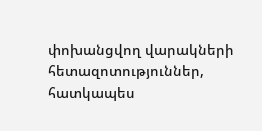փոխանցվող վարակների հետազոտություններ, հատկապես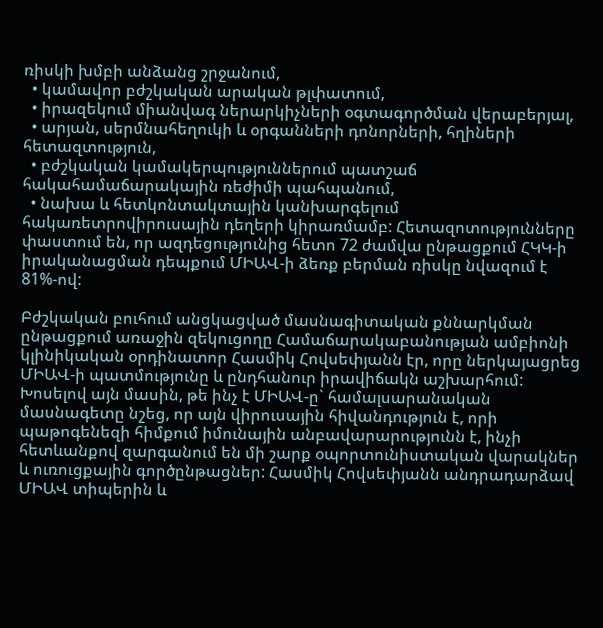ռիսկի խմբի անձանց շրջանում,
  • կամավոր բժշկական արական թլփատում,
  • իրազեկում միանվագ ներարկիչների օգտագործման վերաբերյալ,
  • արյան, սերմնահեղուկի և օրգանների դոնորների, հղիների հետազտություն,
  • բժշկական կամակերպություններում պատշաճ հակահամաճարակային ռեժիմի պահպանում,
  • նախա և հետկոնտակտային կանխարգելում հակառետրովիրուսային դեղերի կիրառմամբ: Հետազոտությունները փաստում են, որ ազդեցությունից հետո 72 ժամվա ընթացքում ՀԿԿ-ի իրականացման դեպքում ՄԻԱՎ-ի ձեռք բերման ռիսկը նվազում է 81%-ով:

Բժշկական բուհում անցկացված մասնագիտական քննարկման ընթացքում առաջին զեկուցողը Համաճարակաբանության ամբիոնի կլինիկական օրդինատոր Հասմիկ Հովսեփյանն էր, որը ներկայացրեց ՄԻԱՎ-ի պատմությունը և ընդհանուր իրավիճակն աշխարհում: Խոսելով այն մասին, թե ինչ է ՄԻԱՎ-ը` համալսարանական մասնագետը նշեց, որ այն վիրուսային հիվանդություն է, որի պաթոգենեզի հիմքում իմունային անբավարարությունն է, ինչի հետևանքով զարգանում են մի շարք օպորտունիստական վարակներ և ուռուցքային գործընթացներ: Հասմիկ Հովսեփյանն անդրադարձավ ՄԻԱՎ տիպերին և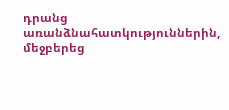դրանց առանձնահատկություններին, մեջբերեց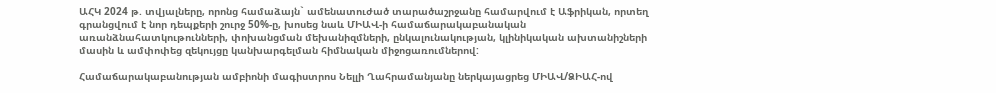ԱՀԿ 2024 թ. տվյալները, որոնց համաձայն` ամենատուժած տարածաշրջանը համարվում է Աֆրիկան, որտեղ գրանցվում է նոր դեպքերի շուրջ 50%-ը, խոսեց նաև ՄԻԱՎ-ի համաճարակաբանական առանձնահատկութունների, փոխանցման մեխանիզմների, ընկալունակության, կլինիկական ախտանիշների մասին և ամփոփեց զեկույցը կանխարգելման հիմնական միջոցառումներով:

Համաճարակաբանության ամբիոնի մագիստրոս Նելլի Ղահրամանյանը ներկայացրեց ՄԻԱՎ/ՁԻԱՀ-ով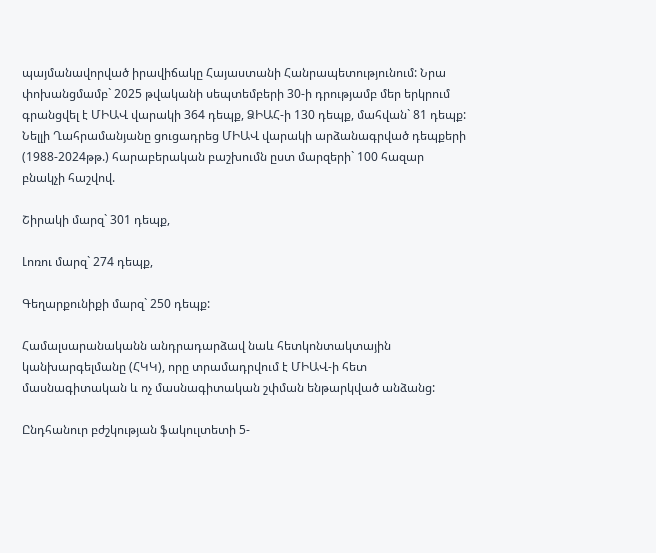պայմանավորված իրավիճակը Հայաստանի Հանրապետությունում: Նրա փոխանցմամբ` 2025 թվականի սեպտեմբերի 30-ի դրությամբ մեր երկրում գրանցվել է ՄԻԱՎ վարակի 364 դեպք, ՁԻԱՀ-ի 130 դեպք, մահվան` 81 դեպք: Նելլի Ղահրամանյանը ցուցադրեց ՄԻԱՎ վարակի արձանագրված դեպքերի (1988-2024թթ.) հարաբերական բաշխումն ըստ մարզերի` 100 հազար բնակչի հաշվով.

Շիրակի մարզ` 301 դեպք,

Լոռու մարզ` 274 դեպք,

Գեղարքունիքի մարզ` 250 դեպք:

Համալսարանականն անդրադարձավ նաև հետկոնտակտային կանխարգելմանը (ՀԿԿ), որը տրամադրվում է ՄԻԱՎ-ի հետ մասնագիտական և ոչ մասնագիտական շփման ենթարկված անձանց:

Ընդհանուր բժշկության ֆակուլտետի 5-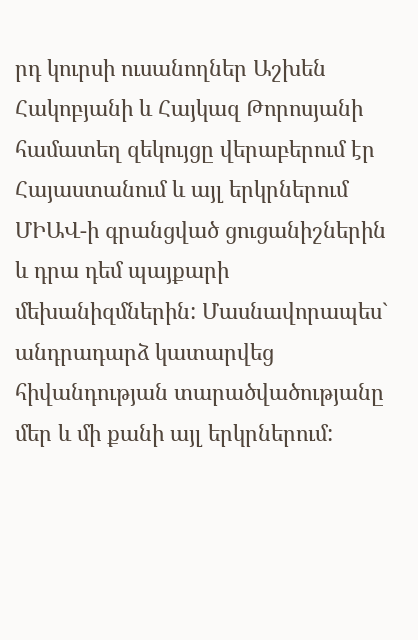րդ կուրսի ուսանողներ Աշխեն Հակոբյանի և Հայկազ Թորոսյանի համատեղ զեկույցը վերաբերում էր Հայաստանում և այլ երկրներում ՄԻԱՎ-ի գրանցված ցուցանիշներին և դրա դեմ պայքարի մեխանիզմներին: Մասնավորապես` անդրադարձ կատարվեց հիվանդության տարածվածությանը մեր և մի քանի այլ երկրներում: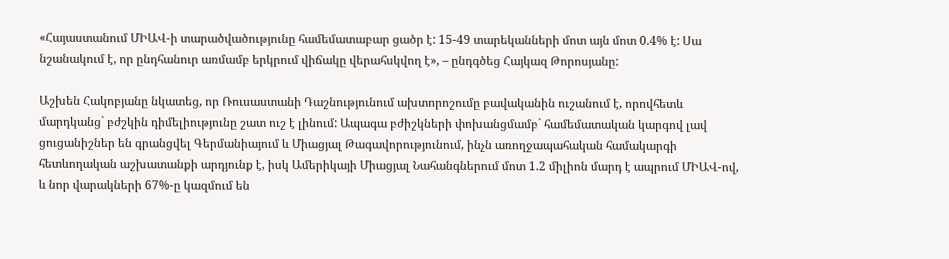«Հայաստանում ՄԻԱՎ-ի տարածվածությունը համեմատաբար ցածր է: 15-49 տարեկանների մոտ այն մոտ 0.4% է: Սա նշանակում է, որ ընդհանուր առմամբ երկրում վիճակը վերահսկվող է», – ընդգծեց Հայկազ Թորոսյանը:

Աշխեն Հակոբյանը նկատեց, որ Ռուսաստանի Դաշնությունում ախտորոշումը բավականին ուշանում է, որովհետև մարդկանց` բժշկին դիմելիությունը շատ ուշ է լինում: Ապագա բժիշկների փոխանցմամբ` համեմատական կարգով լավ ցուցանիշներ են գրանցվել Գերմանիայում և Միացյալ Թագավորությունում, ինչն առողջապահական համակարգի հետևողական աշխատանքի արդյունք է, իսկ Ամերիկայի Միացյալ Նահանգներում մոտ 1.2 միլիոն մարդ է ապրում ՄԻԱՎ-ով, և նոր վարակների 67%-ը կազմում են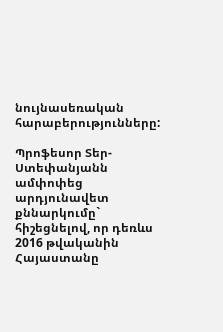նույնասեռական հարաբերությունները:

Պրոֆեսոր Տեր-Ստեփանյանն ամփոփեց արդյունավետ քննարկումը` հիշեցնելով, որ դեռևս 2016 թվականին Հայաստանը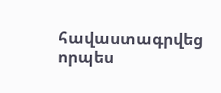հավաստագրվեց որպես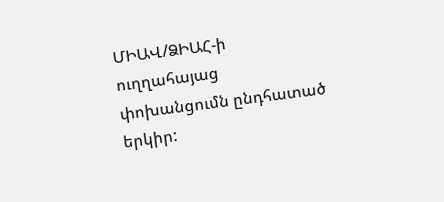ՄԻԱՎ/ՁԻԱՀ-ի ուղղահայաց փոխանցումն ընդհատած երկիր: